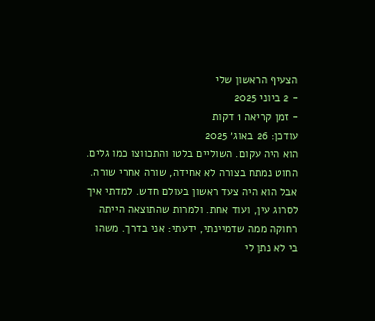הצעיף הראשון שלי
- 2 ביוני 2025
- זמן קריאה 1 דקות
עודכן: 26 באוג׳ 2025
הוא היה עקום. השוליים בלטו והתכווצו כמו גלים. החוט נמתח בצורה לא אחידה, שורה אחרי שורה. אבל הוא היה צעד ראשון בעולם חדש. למדתי איך לסרוג עין, ועוד אחת. ולמרות שהתוצאה הייתה רחוקה ממה שדמיינתי, ידעתי: אני בדרך. משהו בי לא נתן לי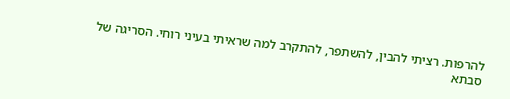להרפות. רציתי להבין, להשתפר, להתקרב למה שראיתי בעיני רוחי. הסריגה של סבתא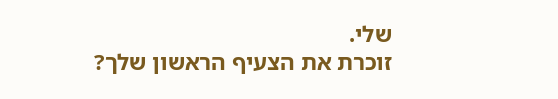שלי.
זוכרת את הצעיף הראשון שלך?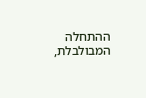ההתחלה המבולבלת,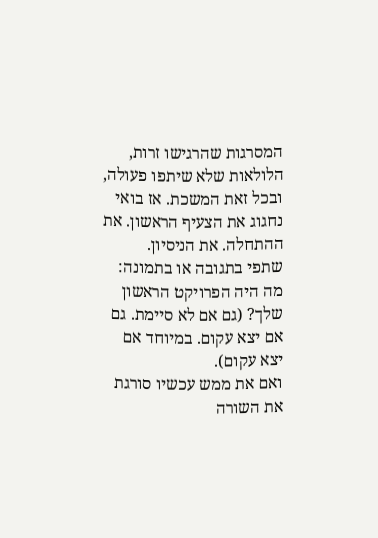המסרגות שהרגישו זרות, הלולאות שלא שיתפו פעולה, ובכל זאת המשכת. אז בואי נחגוג את הצעיף הראשון. את ההתחלה. את הניסיון.
שתפי בתגובה או בתמונה: מה היה הפרויקט הראשון שלך? (גם אם לא סיימת. גם אם יצא עקום. במיוחד אם יצא עקום).
ואם את ממש עכשיו סורגת את השורה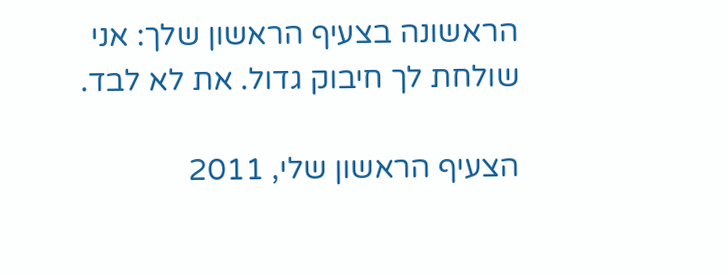הראשונה בצעיף הראשון שלך: אני שולחת לך חיבוק גדול. את לא לבד.

הצעיף הראשון שלי, 2011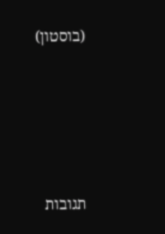(בוסטון)







תגובות